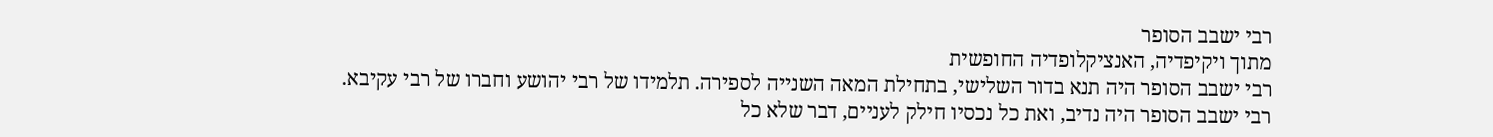רבי ישבב הסופר
מתוך ויקיפדיה, האנציקלופדיה החופשית
רבי ישבב הסופר היה תנא בדור השלישי, בתחילת המאה השנייה לספירה. תלמידו של רבי יהושע וחברו של רבי עקיבא.
רבי ישבב הסופר היה נדיב, ואת כל נכסיו חילק לעניים, דבר שלא כל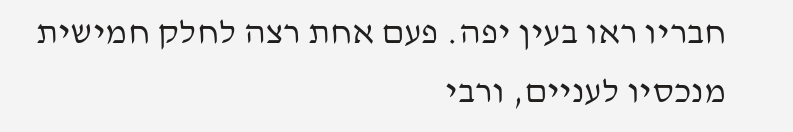חבריו ראו בעין יפה. פעם אחת רצה לחלק חמישית מנכסיו לעניים, ורבי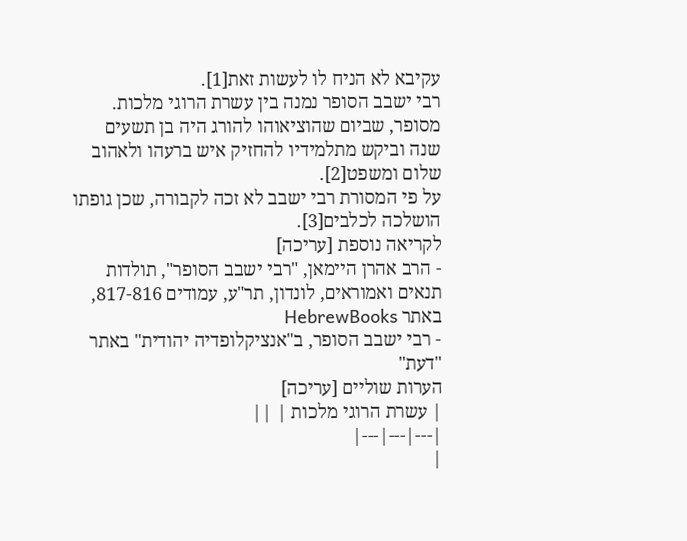עקיבא לא הניח לו לעשות זאת[1].
רבי ישבב הסופר נמנה בין עשרת הרוגי מלכות. מסופר, שביום שהוציאוהו להורג היה בן תשעים שנה וביקש מתלמידיו להחזיק איש ברעהו ולאהוב שלום ומשפט[2].
על פי המסורת רבי ישבב לא זכה לקבורה, שכן גופתו הושלכה לכלבים[3].
לקריאה נוספת [עריכה]
- הרב אהרן היימאן, "רבי ישבב הסופר", תולדות תנאים ואמוראים, לונדון, תר"ע, עמודים 817-816, באתר HebrewBooks
- רבי ישבב הסופר, ב"אנציקלופדיה יהודית" באתר "דעת"
הערות שוליים [עריכה]
| עשרת הרוגי מלכות | ||
|---|---|---|
|